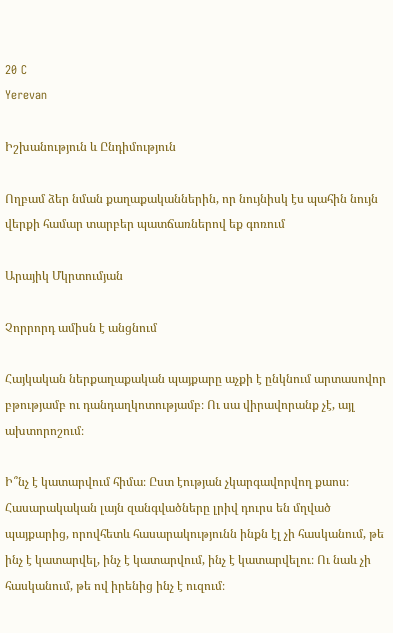20 C
Yerevan

Իշխանություն և Ընդիմություն

Ողբամ ձեր նման քաղաքականներին, որ նույնիսկ էս պահին նույն վերքի համար տարբեր պատճառներով եք գոռում

Արայիկ Մկրտումյան

Չորրորդ ամիսն է անցնում

Հայկական ներքաղաքական պայքարը աչքի է ընկնում արտասովոր բթությամբ ու դանդաղկոտությամբ։ Ու սա վիրավորանք չէ, այլ ախտորոշում։

Ի՞նչ է կատարվում հիմա։ Ըստ էության չկարգավորվող քաոս։ Հասարակական լայն զանգվածները լրիվ դուրս են մղված պայքարից, որովհետև հասարակությունն ինքն էլ չի հասկանում, թե ինչ է կատարվել, ինչ է կատարվում, ինչ է կատարվելու։ Ու նաև չի հասկանում, թե ով իրենից ինչ է ուզում։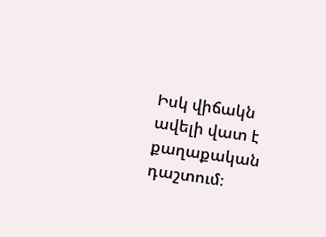Իսկ վիճակն ավելի վատ է քաղաքական դաշտում։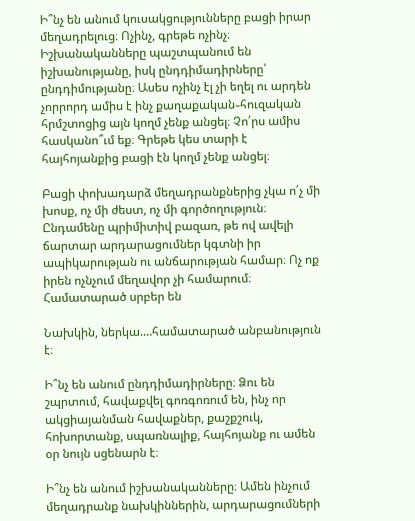Ի՞նչ են անում կուսակցությունները բացի իրար մեղադրելուց։ Ոչինչ, գրեթե ոչինչ։ Իշխանականները պաշտպանում են իշխանությանը, իսկ ընդդիմադիրները՝ ընդդիմությանը։ Ասես ոչինչ էլ չի եղել ու արդեն չորրորդ ամիս է ինչ քաղաքական֊հուզական հրմշտոցից այն կողմ չենք անցել։ Չո՛րս ամիս հասկանո՞ւմ եք։ Գրեթե կես տարի է հայհոյանքից բացի էն կողմ չենք անցել։

Բացի փոխադարձ մեղադրանքներից չկա ո՛չ մի խոսք, ոչ մի ժեստ, ոչ մի գործողություն։ Ընդամենը պրիմիտիվ բազառ, թե ով ավելի ճարտար արդարացումներ կգտնի իր ապիկարության ու անճարության համար։ Ոչ ոք իրեն ոչնչում մեղավոր չի համարում։ Համատարած սրբեր են

Նախկին, ներկա.…համատարած անբանություն է։

Ի՞նչ են անում ընդդիմադիրները։ Ձու են շպրտում, հավաքվել գոռգոռում են, ինչ որ ակցիայանման հավաքներ, քաշքշուկ, հոխորտանք, սպառնալիք, հայհոյանք ու ամեն օր նույն սցենարն է։

Ի՞նչ են անում իշխանականները։ Ամեն ինչում մեղադրանք նախկիններին, արդարացումների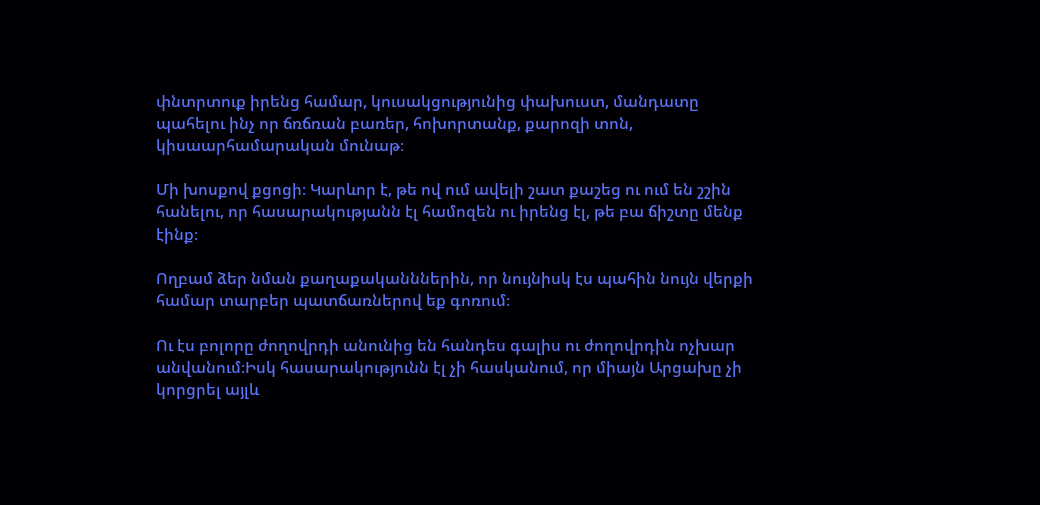փնտրտուք իրենց համար, կուսակցությունից փախուստ, մանդատը պահելու ինչ որ ճռճռան բառեր, հոխորտանք, քարոզի տոն, կիսաարհամարական մունաթ։

Մի խոսքով քցոցի։ Կարևոր է, թե ով ում ավելի շատ քաշեց ու ում են շշին հանելու, որ հասարակությանն էլ համոզեն ու իրենց էլ, թե բա ճիշտը մենք էինք։

Ողբամ ձեր նման քաղաքականններին, որ նույնիսկ էս պահին նույն վերքի համար տարբեր պատճառներով եք գոռում։

Ու էս բոլորը ժողովրդի անունից են հանդես գալիս ու ժողովրդին ոչխար անվանում։Իսկ հասարակությունն էլ չի հասկանում, որ միայն Արցախը չի կորցրել այլև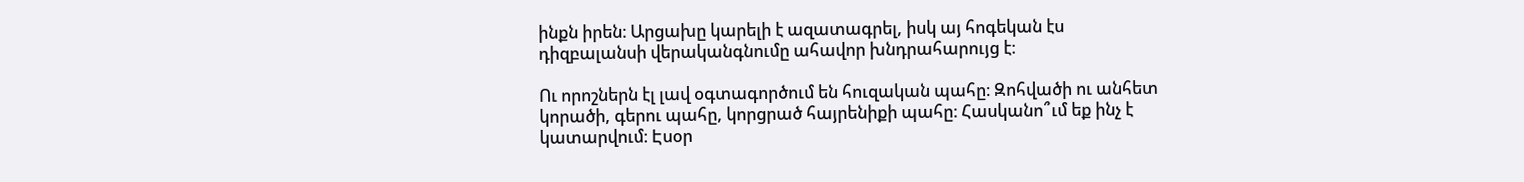ինքն իրեն։ Արցախը կարելի է ազատագրել, իսկ այ հոգեկան էս դիզբալանսի վերականգնումը ահավոր խնդրահարույց է։

Ու որոշներն էլ լավ օգտագործում են հուզական պահը։ Զոհվածի ու անհետ կորածի, գերու պահը, կորցրած հայրենիքի պահը։ Հասկանո՞ւմ եք ինչ է կատարվում։ Էսօր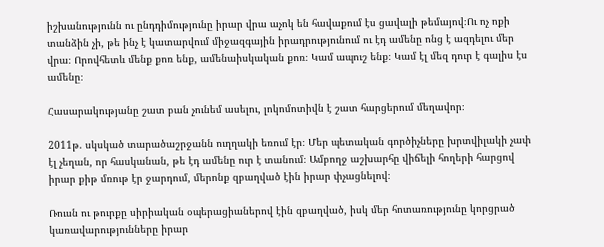իշխանությունն ու ընդդիմությունը իրար վրա աչոկ են հավաքում էս ցավալի թեմայով։Ու ոչ ոքի տանձին չի, թե ինչ է կատարվում միջազգային իրադրությունում ու էդ ամենը ոնց է ազդելու մեր վրա։ Որովհետև մենք քոռ ենք, ամենաիսկական քոռ։ Կամ ապուշ ենք։ Կամ էլ մեզ դուր է գալիս էս ամենը։

Հասարակությանը շատ բան չունեմ ասելու, լոկոմոտիվն է շատ հարցերում մեղավոր։

2011թ. սկսկած տարածաշրջանն ուղղակի եռում էր։ Մեր պետական գործիչները խրտվիլակի չափ էլ չեղան, որ հասկանան, թե էդ ամենը ուր է տանում։ Ամբողջ աշխարհը վիճելի հողերի հարցով իրար քիթ մռութ էր ջարդում, մերոնք զբաղված էին իրար փչացնելով։

Ռուսն ու թուրքը սիրիական օպերացիաներով էին զբաղված, իսկ մեր հոտառությունը կորցրած կառավարությունները իրար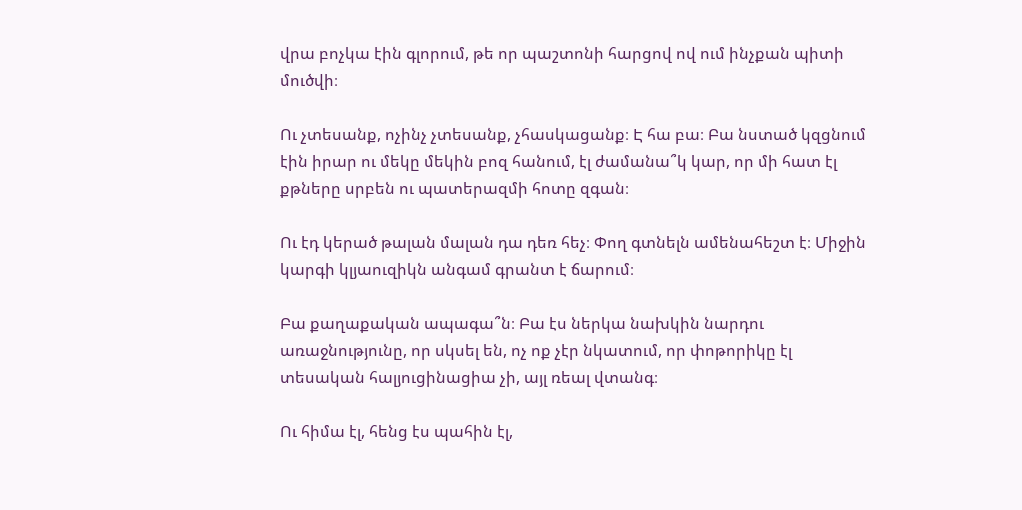վրա բոչկա էին գլորում, թե որ պաշտոնի հարցով ով ում ինչքան պիտի մուծվի։

Ու չտեսանք, ոչինչ չտեսանք, չհասկացանք։ Է հա բա։ Բա նստած կզցնում էին իրար ու մեկը մեկին բոզ հանում, էլ ժամանա՞կ կար, որ մի հատ էլ քթները սրբեն ու պատերազմի հոտը զգան։

Ու էդ կերած թալան մալան դա դեռ հեչ։ Փող գտնելն ամենահեշտ է։ Միջին կարգի կլյաուզիկն անգամ գրանտ է ճարում։

Բա քաղաքական ապագա՞ն։ Բա էս ներկա նախկին նարդու առաջնությունը, որ սկսել են, ոչ ոք չէր նկատում, որ փոթորիկը էլ տեսական հալյուցինացիա չի, այլ ռեալ վտանգ։

Ու հիմա էլ, հենց էս պահին էլ,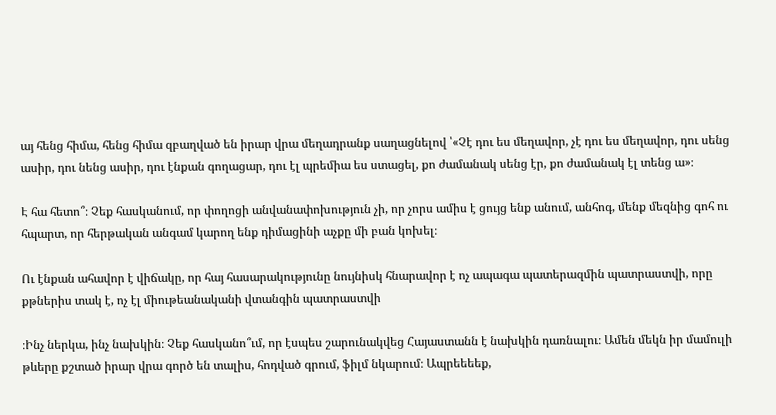այ հենց հիմա, հենց հիմա զբաղված են իրար վրա մեղադրանք սաղացնելով ՝«Չէ դու ես մեղավոր, չէ դու ես մեղավոր, դու սենց ասիր, դու նենց ասիր, դու էնքան գողացար, դու էլ պրեմիա ես ստացել, քո ժամանակ սենց էր, քո ժամանակ էլ տենց ա»։

Է հա հետո՞։ Չեք հասկանում, որ փողոցի անվանափոխություն չի, որ չորս ամիս է ցույց ենք անում, անհոգ, մենք մեզնից գոհ ու հպարտ, որ հերթական անգամ կարող ենք դիմացինի աչքը մի բան կոխել։

Ու էնքան ահավոր է վիճակը, որ հայ հասարակությունը նույնիսկ հնարավոր է ոչ ապագա պատերազմին պատրաստվի, որը քթներիս տակ է, ոչ էլ միութեանականի վտանգին պատրաստվի

։Ինչ ներկա, ինչ նախկին։ Չեք հասկանո՞ւմ, որ էսպես շարունակվեց Հայաստանն է նախկին դառնալու։ Ամեն մեկն իր մամուլի թևերը քշտած իրար վրա գործ են տալիս, հոդված գրում, ֆիլմ նկարում։ Ապրեեեեք,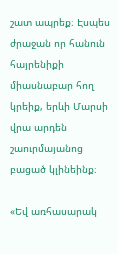շատ ապրեք։ Էսպես ժրաջան որ հանուն հայրենիքի միասնաբար հող կրեիք, երևի Մարսի վրա արդեն շաուրմայանոց բացած կլինեինք։

«Եվ առհասարակ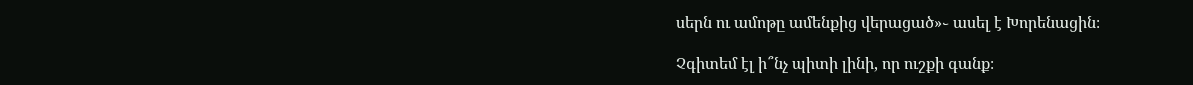սերն ու ամոթը ամենքից վերացած»֊ ասել է Խորենացին։

Չգիտեմ էլ ի՞նչ պիտի լինի, որ ուշքի գանք։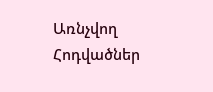Առնչվող Հոդվածներ